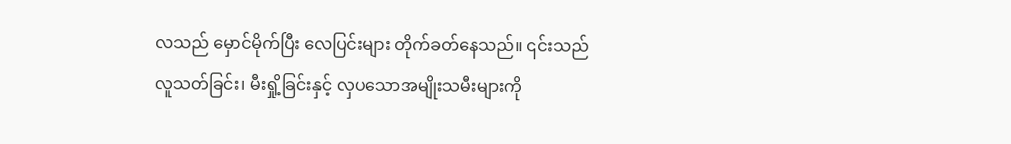လသည် မှောင်မိုက်ပြီး လေပြင်းများ တိုက်ခတ်နေသည်။ ၎င်းသည် လူသတ်ခြင်း၊ မီးရှို့ခြင်းနှင့် လှပသောအမျိုးသမီးများကို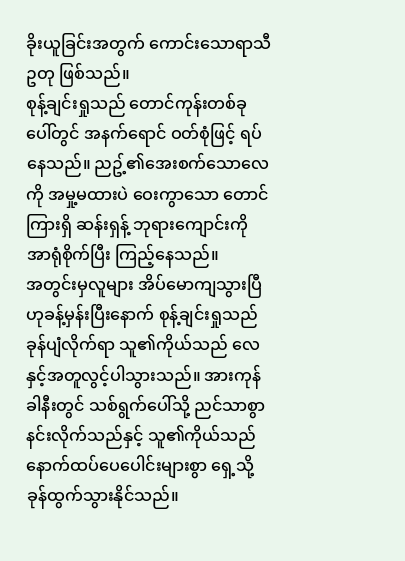ခိုးယူခြင်းအတွက် ကောင်းသောရာသီဥတု ဖြစ်သည်။
စုန့်ချင်းရှုသည် တောင်ကုန်းတစ်ခုပေါ်တွင် အနက်ရောင် ဝတ်စုံဖြင့် ရပ်နေသည်။ ညဥ့်၏အေးစက်သောလေကို အမှု့မထားပဲ ဝေးကွာသော တောင်ကြားရှိ ဆန်းရှန့် ဘုရားကျောင်းကို အာရုံစိုက်ပြီး ကြည့်နေသည်။
အတွင်းမှလူများ အိပ်မောကျသွားပြီဟုခန့်မှန်းပြီးနောက် စုန့်ချင်းရှုသည် ခုန်ပျံလိုက်ရာ သူ၏ကိုယ်သည် လေနှင့်အတူလွင့်ပါသွားသည်။ အားကုန်ခါနီးတွင် သစ်ရွက်ပေါ်သို့ ညင်သာစွာနင်းလိုက်သည်နှင့် သူ၏ကိုယ်သည် နောက်ထပ်ပေပေါင်းများစွာ ရှေ့သို့ခုန်ထွက်သွားနိုင်သည်။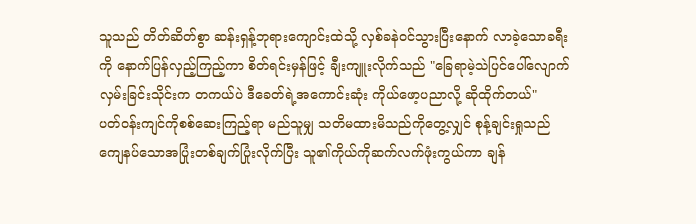သူသည် တိတ်ဆိတ်စွာ ဆန်းရှန့်ဘုရားကျောင်းထဲသို့ လှစ်ခနဲဝင်သွားပြီးနောက် လာခဲ့သောခရီးကို နောက်ပြန်လှည့်ကြည့်ကာ စိတ်ရင်းမှန်ဖြင့် ချီးကျူးလိုက်သည် "ခြေရာမဲ့သဲပြင်ပေါ်လျောက်လှမ်းခြင်းသိုင်းက တကယ်ပဲ ဒီခေတ်ရဲ့အကောင်းဆုံး ကိုယ်ဖော့ပညာလို့ ဆိုထိုက်တယ်"
ပတ်ဝန်းကျင်ကိုစစ်ဆေးကြည့်ရာ မည်သူမျှ သတိမထားမိသည်ကိုတွေ့လျှင် စုန့်ချင်းရှုသည် ကျေနပ်သောအပြုံးတစ်ချက်ပြုံးလိုက်ပြီး သူ၏ကိုယ်ကိုဆက်လက်ဖုံးကွယ်ကာ ချန်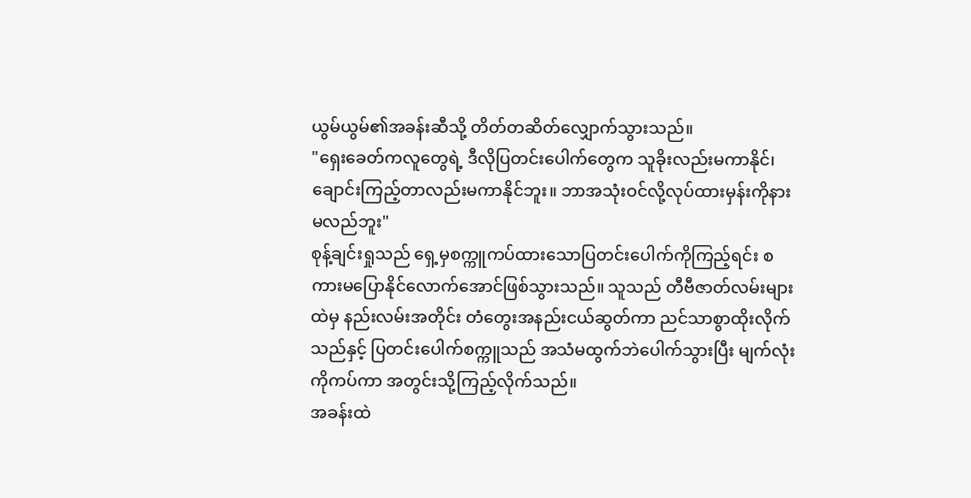ယွမ်ယွမ်၏အခန်းဆီသို့ တိတ်တဆိတ်လျှောက်သွားသည်။
"ရှေးခေတ်ကလူတွေရဲ့ ဒီလိုပြတင်းပေါက်တွေက သူခိုးလည်းမကာနိုင်၊ ချောင်းကြည့်တာလည်းမကာနိုင်ဘူး။ ဘာအသုံးဝင်လို့လုပ်ထားမှန်းကိုနားမလည်ဘူး"
စုန့်ချင်းရှုသည် ရှေ့မှစက္ကူကပ်ထားသောပြတင်းပေါက်ကိုကြည့်ရင်း စကားမပြောနိုင်လောက်အောင်ဖြစ်သွားသည်။ သူသည် တီဗီဇာတ်လမ်းများထဲမှ နည်းလမ်းအတိုင်း တံတွေးအနည်းငယ်ဆွတ်ကာ ညင်သာစွာထိုးလိုက်သည်နှင့် ပြတင်းပေါက်စက္ကူသည် အသံမထွက်ဘဲပေါက်သွားပြီး မျက်လုံးကိုကပ်ကာ အတွင်းသို့ကြည့်လိုက်သည်။
အခန်းထဲ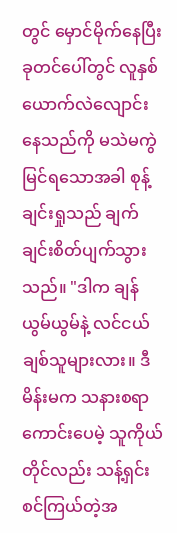တွင် မှောင်မိုက်နေပြီး ခုတင်ပေါ်တွင် လူနှစ်ယောက်လဲလျောင်းနေသည်ကို မသဲမကွဲမြင်ရသောအခါ စုန့်ချင်းရှုသည် ချက်ချင်းစိတ်ပျက်သွားသည်။ "ဒါက ချန်ယွမ်ယွမ်နဲ့ လင်ငယ်ချစ်သူများလား။ ဒီမိန်းမက သနားစရာကောင်းပေမဲ့ သူကိုယ်တိုင်လည်း သန့်ရှင်းစင်ကြယ်တဲ့အ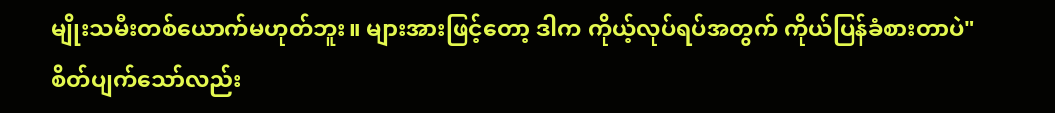မျိုးသမီးတစ်ယောက်မဟုတ်ဘူး။ များအားဖြင့်တော့ ဒါက ကိုယ့်လုပ်ရပ်အတွက် ကိုယ်ပြန်ခံစားတာပဲ"
စိတ်ပျက်သော်လည်း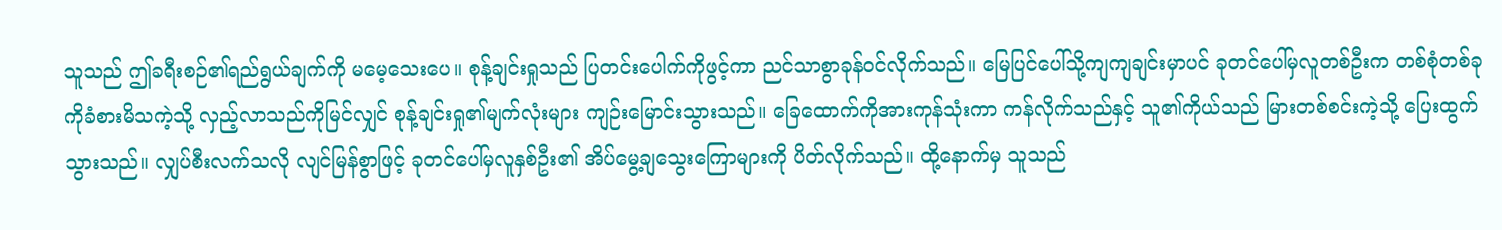သူသည် ဤခရီးစဉ်၏ရည်ရွယ်ချက်ကို မမေ့သေးပေ။ စုန့်ချင်းရှုသည် ပြတင်းပေါက်ကိုဖွင့်ကာ ညင်သာစွာခုန်ဝင်လိုက်သည်။ မြေပြင်ပေါ်သို့ကျကျချင်းမှာပင် ခုတင်ပေါ်မှလူတစ်ဦးက တစ်စုံတစ်ခုကိုခံစားမိသကဲ့သို့ လှည့်လာသည်ကိုမြင်လျှင် စုန့်ချင်းရှု၏မျက်လုံးများ ကျဉ်းမြောင်းသွားသည်။ ခြေထောက်ကိုအားကုန်သုံးကာ ကန်လိုက်သည်နှင့် သူ၏ကိုယ်သည် မြားတစ်စင်းကဲ့သို့ ပြေးထွက်သွားသည်။ လျှပ်စီးလက်သလို လျင်မြန်စွာဖြင့် ခုတင်ပေါ်မှလူနှစ်ဦး၏ အိပ်မွေ့ချသွေးကြောများကို ပိတ်လိုက်သည်။ ထို့နောက်မှ သူသည်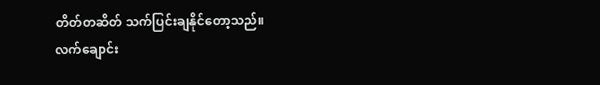တိတ်တဆိတ် သက်ပြင်းချနိုင်တော့သည်။
လက်ချောင်း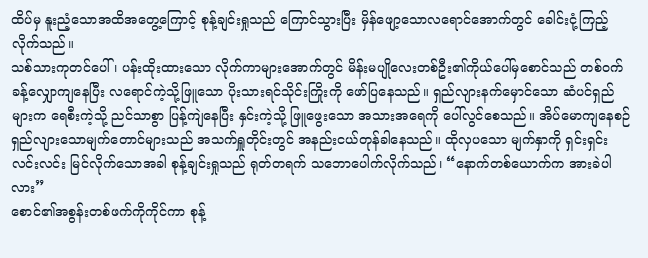ထိပ်မှ နူးညံ့သောအထိအတွေ့ကြောင့် စုန့်ချင်းရှုသည် ကြောင်သွားပြီး မှိန်ဖျော့သောလရောင်အောက်တွင် ခေါင်းငုံ့ကြည့်လိုက်သည်။
သစ်သားကုတင်ပေါ်၊ ပန်းထိုးထားသော လိုက်ကာများအောက်တွင် မိန်းမပျိုလေးတစ်ဦး၏ကိုယ်ပေါ်မှစောင်သည် တစ်ဝက်ခန့်လျှောကျနေပြီး လရောင်ကဲ့သို့ဖြူသော ပိုးသားရင်သိုင်းကြိုးကို ဖော်ပြနေသည်။ ရှည်လျားနက်မှောင်သော ဆံပင်ရှည်များက ရေစီးကဲ့သို့ ညင်သာစွာ ပြန့်ကျဲနေပြီး နှင်းကဲ့သို့ ဖြူဖွေးသော အသားအရေကို ပေါ်လွင်စေသည်။ အိပ်မောကျနေစဉ် ရှည်လျားသောမျက်တောင်များသည် အသက်ရှူတိုင်းတွင် အနည်းငယ်တုန်ခါနေသည်။ ထိုလှပသော မျက်နှာကို ရှင်းရှင်းလင်းလင်း မြင်လိုက်သောအခါ စုန့်ချင်းရှုသည် ရုတ်တရက် သဘောပေါက်လိုက်သည်၊ “နောက်တစ်ယောက်က အားခဲပါလား”
စောင်၏အစွန်းတစ်ဖက်ကိုကိုင်ကာ စုန့်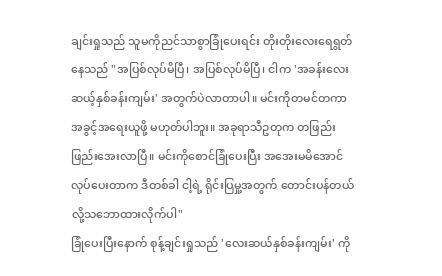ချင်းရှုသည် သူမကိုညင်သာစွာခြုံပေးရင်း တိုးတိုးလေးရေရွတ်နေသည် "အပြစ်လုပ်မိပြီ၊ အပြစ်လုပ်မိပြီ၊ ငါက 'အခန်းလေးဆယ့်နှစ်ခန်းကျမ်း' အတွက်ပဲလာတာပါ။ မင်းကိုတမင်တကာ အခွင့်အရေးယူဖို့ မဟုတ်ပါဘူး။ အခုရာသီဥတုက တဖြည်းဖြည်းအေးလာပြီ။ မင်းကိုစောင်ခြုံပေးပြီး အအေးမမိအောင် လုပ်ပေးတာက ဒီတစ်ခါ ငါ့ရဲ့ ရိုင်းပြမှု့အတွက် တောင်းပန်တယ်လို့သဘောထားလိုက်ပါ"
ခြုံပေးပြီးနောက် စုန့်ချင်းရှုသည် 'လေးဆယ်နှစ်ခန်းကျမ်း' ကို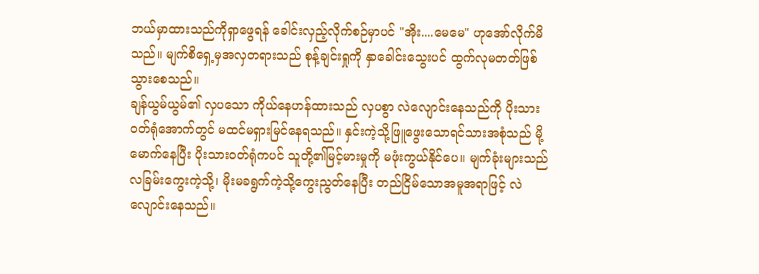ဘယ်မှာထားသည်ကိုရှာဖွေရန် ခေါင်းလှည့်လိုက်စဉ်မှာပင် "အိုး....မေမေ" ဟုအော်လိုက်မိသည်။ မျက်စိရှေ့မှအလှတရားသည် စုန့်ချင်းရှုကို နှာခေါင်းသွေးပင် ထွက်လုမတတ်ဖြစ်သွားစေသည်။
ချန်ယွမ်ယွမ်၏ လှပသော ကိုယ်နေဟန်ထားသည် လှပစွာ လဲလျောင်းနေသည်ကို ပိုးသားဝတ်ရုံအောက်တွင် မထင်မရှားမြင်နေရသည်။ နှင်းကဲ့သို့ဖြူဖွေးသောရင်သားအစုံသည် မို့မောက်နေပြီး ပိုးသားဝတ်ရုံကပင် သူတို့၏မြင့်မားမှုကို မဖုံးကွယ်နိုင်ပေ။ မျက်ခုံးများသည် လခြမ်းကွေးကဲ့သို့၊ မိုးမခရွက်ကဲ့သို့ကွေးညွတ်နေပြီး တည်ငြိမ်သောအမူအရာဖြင့် လဲလျောင်းနေသည်။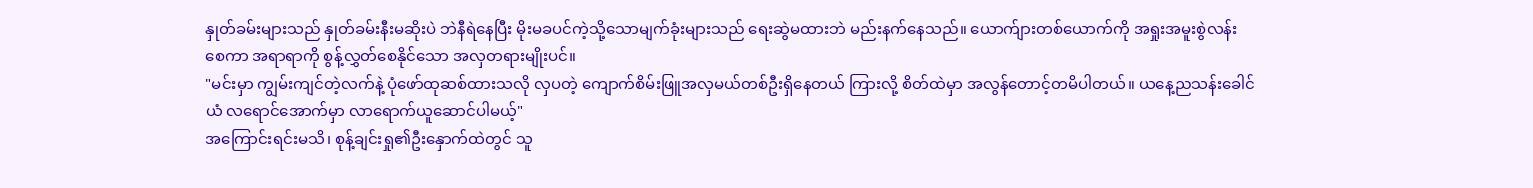နှုတ်ခမ်းများသည် နှုတ်ခမ်းနီးမဆိုးပဲ ဘဲနီရဲနေပြီး မိုးမခပင်ကဲ့သို့သောမျက်ခုံးများသည် ရေးဆွဲမထားဘဲ မည်းနက်နေသည်။ ယောက်ျားတစ်ယောက်ကို အရှုးအမူးစွဲလန်းစေကာ အရာရာကို စွန့်လွှတ်စေနိုင်သော အလှတရားမျိုးပင်။
"မင်းမှာ ကျွမ်းကျင်တဲ့လက်နဲ့ ပုံဖော်ထုဆစ်ထားသလို လှပတဲ့ ကျောက်စိမ်းဖြူအလှမယ်တစ်ဦးရှိနေတယ် ကြားလို့ စိတ်ထဲမှာ အလွန်တောင့်တမိပါတယ်။ ယနေ့ညသန်းခေါင်ယံ လရောင်အောက်မှာ လာရောက်ယူဆောင်ပါမယ့်"
အကြောင်းရင်းမသိ၊ စုန့်ချင်းရှု၏ဦးနှောက်ထဲတွင် သူ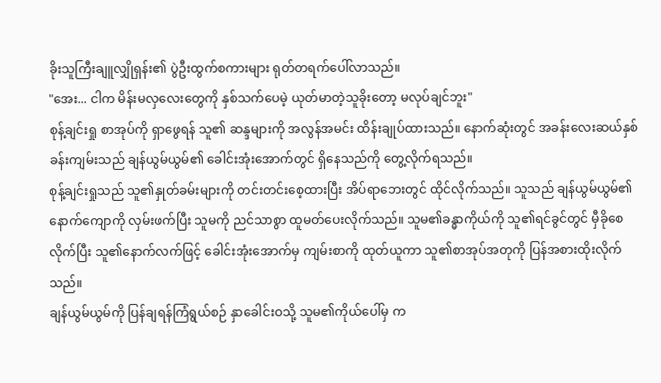ခိုးသူကြီးချူလျှိုရှန်း၏ ပွဲဦးထွက်စကားများ ရုတ်တရက်ပေါ်လာသည်။
"အေး... ငါက မိန်းမလှလေးတွေကို နှစ်သက်ပေမဲ့ ယုတ်မာတဲ့သူခိုးတော့ မလုပ်ချင်ဘူး"
စုန့်ချင်းရှု စာအုပ်ကို ရှာဖွေရန် သူ၏ ဆန္ဒများကို အလွန်အမင်း ထိန်းချုပ်ထားသည်။ နောက်ဆုံးတွင် အခန်းလေးဆယ်နှစ်ခန်းကျမ်းသည် ချန်ယွမ်ယွမ်၏ ခေါင်းအုံးအောက်တွင် ရှိနေသည်ကို တွေ့လိုက်ရသည်။
စုန့်ချင်းရှုသည် သူ၏နှုတ်ခမ်းများကို တင်းတင်းစေ့ထားပြီး အိပ်ရာဘေးတွင် ထိုင်လိုက်သည်။ သူသည် ချန်ယွမ်ယွမ်၏ နောက်ကျောကို လှမ်းဖက်ပြီး သူမကို ညင်သာစွာ ထူမတ်ပေးလိုက်သည်။ သူမ၏ခန္ဓာကိုယ်ကို သူ၏ရင်ခွင်တွင် မှီခိုစေလိုက်ပြီး သူ၏နောက်လက်ဖြင့် ခေါင်းအုံးအောက်မှ ကျမ်းစာကို ထုတ်ယူကာ သူ၏စာအုပ်အတုကို ပြန်အစားထိုးလိုက်သည်။
ချန်ယွမ်ယွမ်ကို ပြန်ချရန်ကြံရွယ်စဉ် နှာခေါင်းဝသို့ သူမ၏ကိုယ်ပေါ်မှ က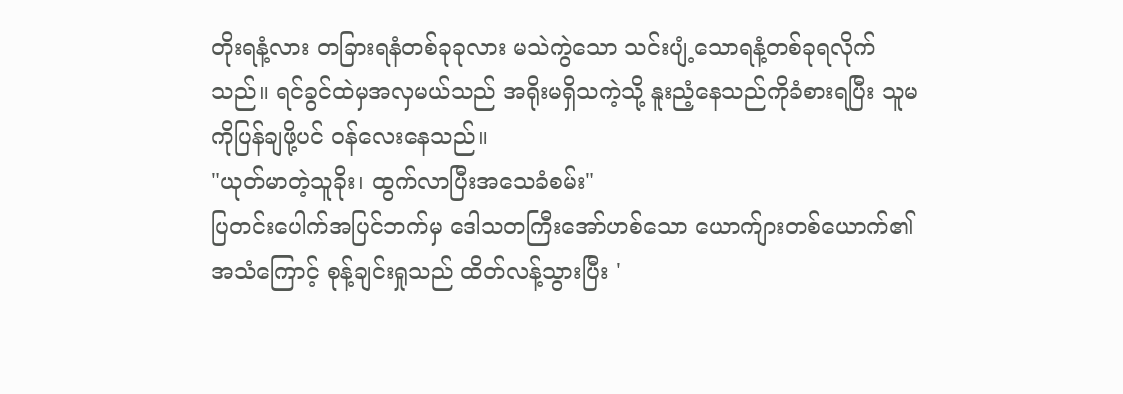တိုးရနံ့လား တခြားရနံတစ်ခုခုလား မသဲကွဲသော သင်းပျံ့သောရနံ့တစ်ခုရလိုက်သည်။ ရင်ခွင်ထဲမှအလှမယ်သည် အရိုးမရှိသကဲ့သို့ နူးညံ့နေသည်ကိုခံစားရပြီး သူမကိုပြန်ချဖို့ပင် ဝန်လေးနေသည်။
"ယုတ်မာတဲ့သူခိုး၊ ထွက်လာပြီးအသေခံစမ်း"
ပြတင်းပေါက်အပြင်ဘက်မှ ဒေါသတကြီးအော်ဟစ်သော ယောက်ျားတစ်ယောက်၏အသံကြောင့် စုန့်ချင်းရှုသည် ထိတ်လန့်သွားပြီး '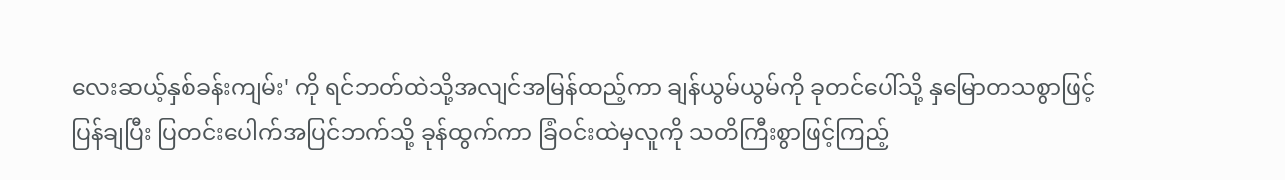လေးဆယ့်နှစ်ခန်းကျမ်း' ကို ရင်ဘတ်ထဲသို့အလျင်အမြန်ထည့်ကာ ချန်ယွမ်ယွမ်ကို ခုတင်ပေါ်သို့ နှမြောတသစွာဖြင့်ပြန်ချပြီး ပြတင်းပေါက်အပြင်ဘက်သို့ ခုန်ထွက်ကာ ခြံဝင်းထဲမှလူကို သတိကြီးစွာဖြင့်ကြည့်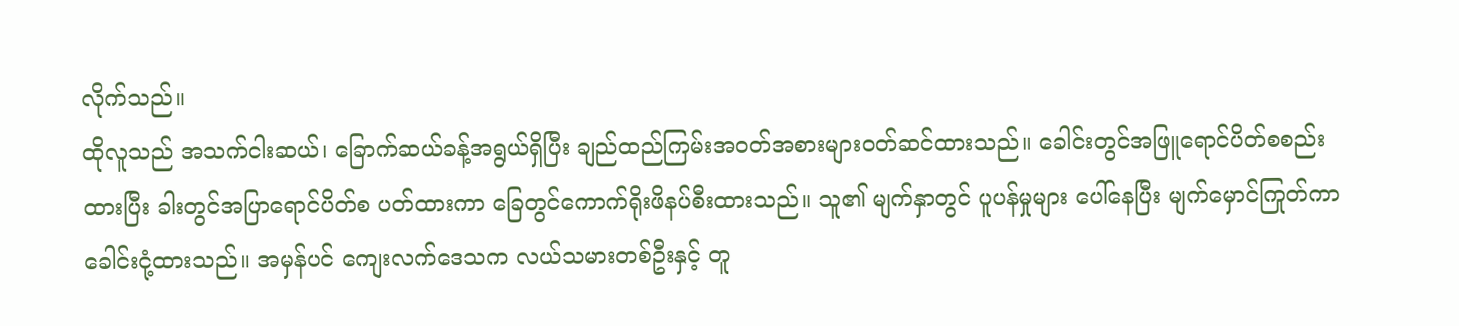လိုက်သည်။
ထိုလူသည် အသက်ငါးဆယ်၊ ခြောက်ဆယ်ခန့်အရွယ်ရှိပြီး ချည်ထည်ကြမ်းအဝတ်အစားများဝတ်ဆင်ထားသည်။ ခေါင်းတွင်အဖြူရောင်ပိတ်စစည်းထားပြီး ခါးတွင်အပြာရောင်ပိတ်စ ပတ်ထားကာ ခြေတွင်ကောက်ရိုးဖိနပ်စီးထားသည်။ သူ၏ မျက်နှာတွင် ပူပန်မှုများ ပေါ်နေပြီး မျက်မှောင်ကြုတ်ကာ ခေါင်းငုံ့ထားသည်။ အမှန်ပင် ကျေးလက်ဒေသက လယ်သမားတစ်ဦးနှင့် တူ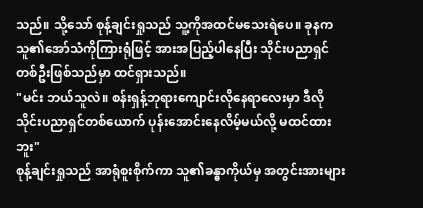သည်။ သို့သော် စုန့်ချင်းရှုသည် သူ့ကိုအထင်မသေးရဲပေ။ ခုနကသူ၏အော်သံကိုကြားရုံဖြင့် အားအပြည့်ပါနေပြီး သိုင်းပညာရှင်တစ်ဦးဖြစ်သည်မှာ ထင်ရှားသည်။
"မင်း ဘယ်သူလဲ။ စန်းရှန့်ဘုရားကျောင်းလိုနေရာလေးမှာ ဒီလိုသိုင်းပညာရှင်တစ်ယောက် ပုန်းအောင်းနေလိမ့်မယ်လို့ မထင်ထားဘူး"
စုန့်ချင်းရှုသည် အာရုံစူးစိုက်ကာ သူ၏ခန္ဓာကိုယ်မှ အတွင်းအားများ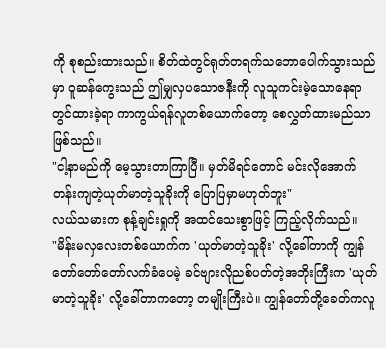ကို စုစည်းထားသည်။ စိတ်ထဲတွင်ရုတ်တရက်သဘောပေါက်သွားသည်မှာ ဝူဆန်ကွေးသည် ဤမျှလှပသောဇနီးကို လူသူကင်းမဲ့သောနေရာတွင်ထားခဲ့ရာ ကာကွယ်ရန်လူတစ်ယောက်တော့ စေလွှတ်ထားမည်သာဖြစ်သည်။
"ငါ့နာမည်ကို မေ့သွားတာကြာပြီ။ မှတ်မိရင်တောင် မင်းလိုအောက်တန်းကျတဲ့ယုတ်မာတဲ့သူခိုးကို ပြောပြမှာမဟုတ်ဘူး"
လယ်သမားက စုန့်ချင်းရှုကို အထင်သေးစွာဖြင့် ကြည့်လိုက်သည်။
"မိန်းမလှလေးတစ်ယောက်က 'ယုတ်မာတဲ့သူခိုး' လို့ခေါ်တာကို ကျွန်တော်တော်တော်လက်ခံပေမဲ့ ခင်ဗျားလိုညစ်ပတ်တဲ့အဘိုးကြီးက 'ယုတ်မာတဲ့သူခိုး' လို့ခေါ်တာကတော့ တမျိုးကြီးပဲ။ ကျွန်တော်တို့ခေတ်ကလူ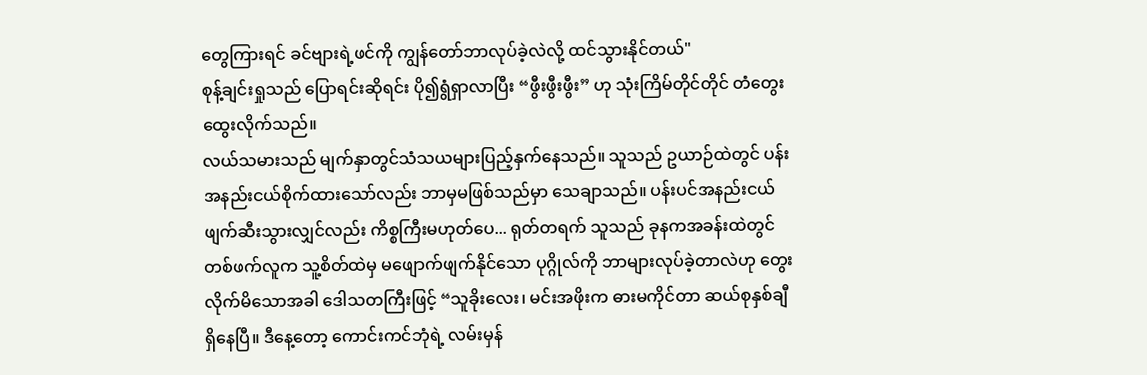တွေကြားရင် ခင်ဗျားရဲ့ဖင်ကို ကျွန်တော်ဘာလုပ်ခဲ့လဲလို့ ထင်သွားနိုင်တယ်"
စုန့်ချင်းရှုသည် ပြောရင်းဆိုရင်း ပို၍ရွံရှာလာပြီး “ဖွီးဖွီးဖွီး” ဟု သုံးကြိမ်တိုင်တိုင် တံတွေးထွေးလိုက်သည်။
လယ်သမားသည် မျက်နှာတွင်သံသယများပြည့်နှက်နေသည်။ သူသည် ဥယာဉ်ထဲတွင် ပန်းအနည်းငယ်စိုက်ထားသော်လည်း ဘာမှမဖြစ်သည်မှာ သေချာသည်။ ပန်းပင်အနည်းငယ်ဖျက်ဆီးသွားလျှင်လည်း ကိစ္စကြီးမဟုတ်ပေ... ရုတ်တရက် သူသည် ခုနကအခန်းထဲတွင် တစ်ဖက်လူက သူ့စိတ်ထဲမှ မဖျောက်ဖျက်နိုင်သော ပုဂ္ဂိုလ်ကို ဘာများလုပ်ခဲ့တာလဲဟု တွေးလိုက်မိသောအခါ ဒေါသတကြီးဖြင့် “သူခိုးလေး၊ မင်းအဖိုးက ဓားမကိုင်တာ ဆယ်စုနှစ်ချီ ရှိနေပြီ။ ဒီနေ့တော့ ကောင်းကင်ဘုံရဲ့ လမ်းမှန်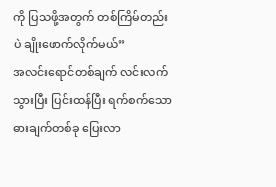ကို ပြသဖို့အတွက် တစ်ကြိမ်တည်းပဲ ချိုးဖောက်လိုက်မယ်”
အလင်းရောင်တစ်ချက် လင်းလက်သွားပြီး ပြင်းထန်ပြီး ရက်စက်သော ဓားချက်တစ်ခု ပြေးလာ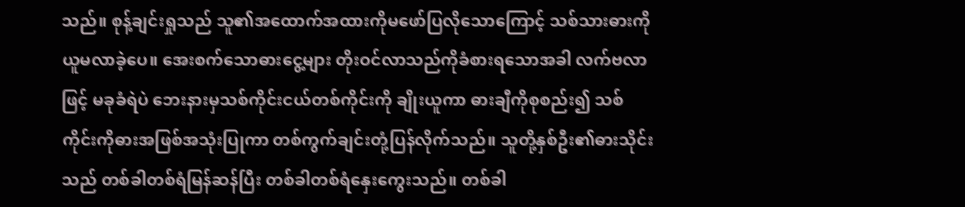သည်။ စုန့်ချင်းရှုသည် သူ၏အထောက်အထားကိုမဖော်ပြလိုသောကြောင့် သစ်သားဓားကို ယူမလာခဲ့ပေ။ အေးစက်သောဓားငွေ့များ တိုးဝင်လာသည်ကိုခံစားရသောအခါ လက်ဗလာဖြင့် မခုခံရဲပဲ ဘေးနားမှသစ်ကိုင်းငယ်တစ်ကိုင်းကို ချိုးယူကာ ဓားချီကိုစုစည်း၍ သစ်ကိုင်းကိုဓားအဖြစ်အသုံးပြုကာ တစ်ကွက်ချင်းတုံ့ပြန်လိုက်သည်။ သူတို့နှစ်ဦး၏ဓားသိုင်းသည် တစ်ခါတစ်ရံမြန်ဆန်ပြီး တစ်ခါတစ်ရံနှေးကွေးသည်။ တစ်ခါ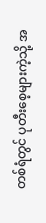တစ်ရံတွင် ပုတီးစေ့များကဲ့သို့ အ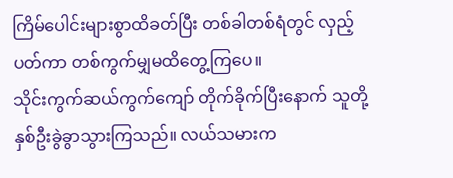ကြိမ်ပေါင်းများစွာထိခတ်ပြီး တစ်ခါတစ်ရံတွင် လှည့်ပတ်ကာ တစ်ကွက်မျှမထိတွေ့ကြပေ။
သိုင်းကွက်ဆယ်ကွက်ကျော် တိုက်ခိုက်ပြီးနောက် သူတို့နှစ်ဦးခွဲခွာသွားကြသည်။ လယ်သမားက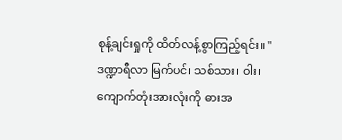စုန့်ချင်းရှုကို ထိတ်လန့်စွာကြည့်ရင်း။ " ဒဏ္ဍာရီလာ မြက်ပင်၊ သစ်သား၊ ဝါး၊ ကျောက်တုံးအားလုံးကို ဓားအ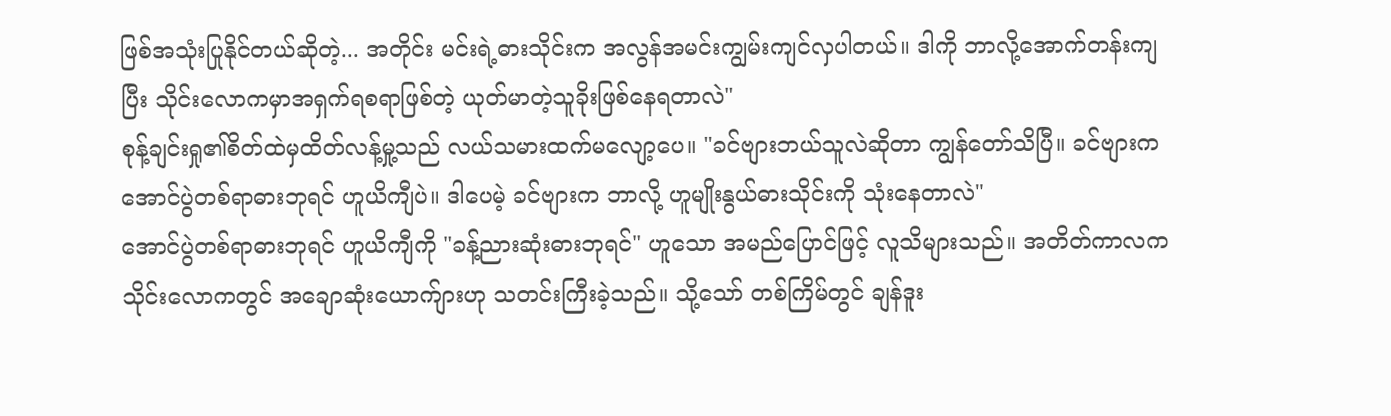ဖြစ်အသုံးပြုနိုင်တယ်ဆိုတဲ့... အတိုင်း မင်းရဲ့ဓားသိုင်းက အလွန်အမင်းကျွမ်းကျင်လှပါတယ်။ ဒါကို ဘာလို့အောက်တန်းကျပြီး သိုင်းလောကမှာအရှက်ရစရာဖြစ်တဲ့ ယုတ်မာတဲ့သူခိုးဖြစ်နေရတာလဲ"
စုန့်ချင်းရှု၏စိတ်ထဲမှထိတ်လန့်မှု့သည် လယ်သမားထက်မလျော့ပေ။ "ခင်ဗျားဘယ်သူလဲဆိုတာ ကျွန်တော်သိပြီ။ ခင်ဗျားက အောင်ပွဲတစ်ရာဓားဘုရင် ဟူယိကျီပဲ။ ဒါပေမဲ့ ခင်ဗျားက ဘာလို့ ဟူမျိုးနွယ်ဓားသိုင်းကို သုံးနေတာလဲ"
အောင်ပွဲတစ်ရာဓားဘုရင် ဟူယိကျီကို "ခန့်ညားဆုံးဓားဘုရင်" ဟူသော အမည်ပြောင်ဖြင့် လူသိများသည်။ အတိတ်ကာလက သိုင်းလောကတွင် အချောဆုံးယောက်ျားဟု သတင်းကြီးခဲ့သည်။ သို့သော် တစ်ကြိမ်တွင် ချန်ဒူး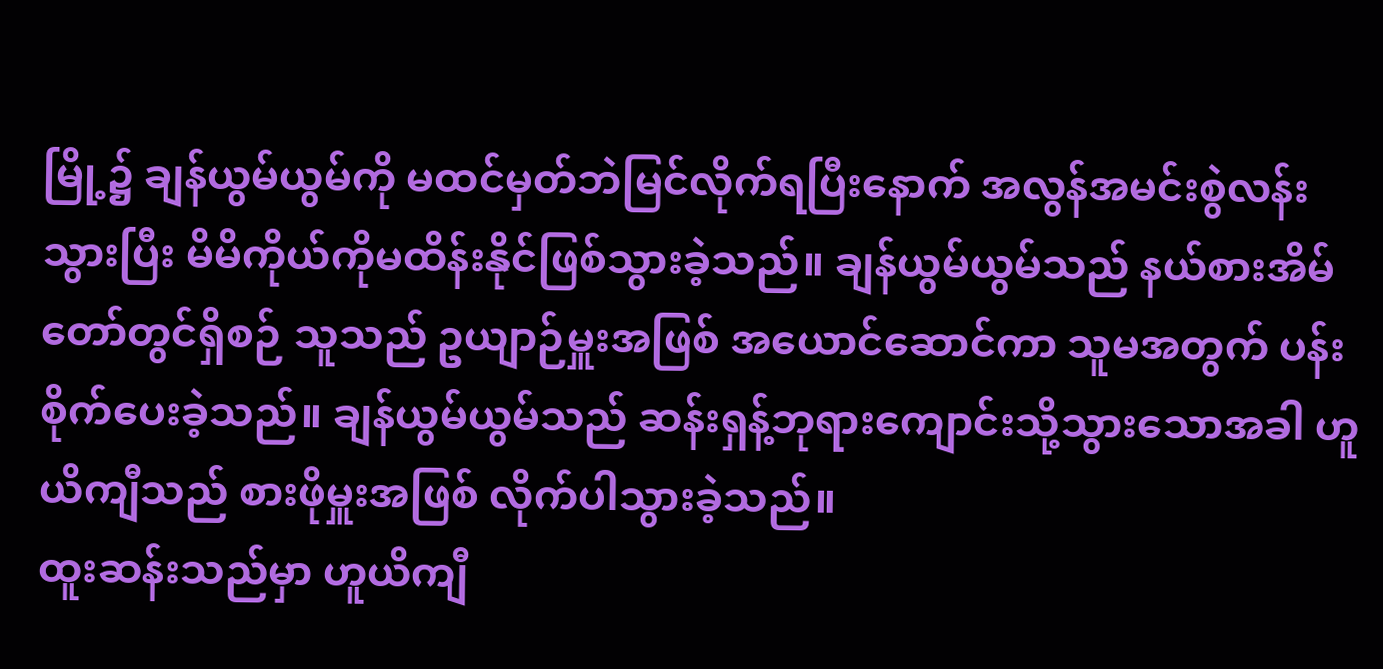မြို့၌ ချန်ယွမ်ယွမ်ကို မထင်မှတ်ဘဲမြင်လိုက်ရပြီးနောက် အလွန်အမင်းစွဲလန်းသွားပြီး မိမိကိုယ်ကိုမထိန်းနိုင်ဖြစ်သွားခဲ့သည်။ ချန်ယွမ်ယွမ်သည် နယ်စားအိမ်တော်တွင်ရှိစဉ် သူသည် ဥယျာဉ်မှူးအဖြစ် အယောင်ဆောင်ကာ သူမအတွက် ပန်းစိုက်ပေးခဲ့သည်။ ချန်ယွမ်ယွမ်သည် ဆန်းရှန့်ဘုရားကျောင်းသို့သွားသောအခါ ဟူယိကျီသည် စားဖိုမှူးအဖြစ် လိုက်ပါသွားခဲ့သည်။
ထူးဆန်းသည်မှာ ဟူယိကျီ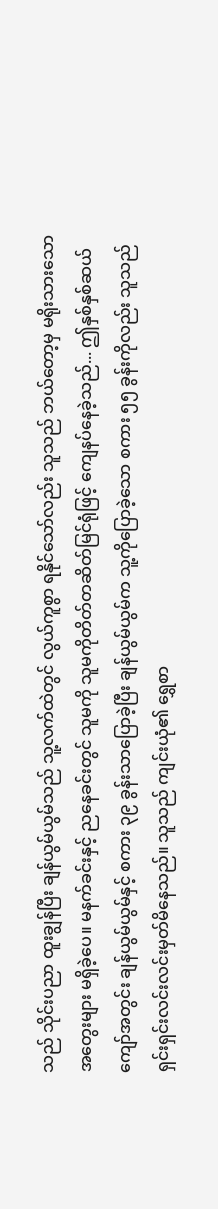သည် သိုင်းပညာ ထူးချွန်ပြီး ချန်ယွမ်ယွမ်သည် သူ့လက်ထဲတွင် လွယ်ကူစွာ ရနိုင်သော်လည်း သူသည် ဘယ်တော့မှ မရိုးသားသော အတွေးများ မရှိခဲ့ပေ။ မနက်ခင်းနှင့် ညနေခင်းတွင် သူမကို သူမကိုတိတ်တဆိတ်မြင်ရုံဖြင့် ကျေနပ်နေခဲ့သည်... ဤနှစ်နှစ်ဆယ်ကျော်အတွင်း ချန်ယွမ်ယွမ်နှင့် စကား ၃၉ ခွန်းသာပြောခဲ့ပြီး ချန်ယွမ်ယွမ်က သူ့ကိုပြောခဲ့သော စကား ၅၅ ခွန်းကိုလည်း သူသည် ရှင်းရှင်းလင်းလင်းမှတ်မိနေသည်။ သူသည် ကျင်းယုံ၏ ရွှေစာ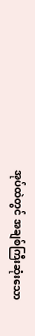အုပ်ထဲတွင် အချစ်ကြီးဆုံးသော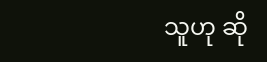သူဟု ဆို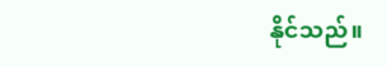နိုင်သည်။